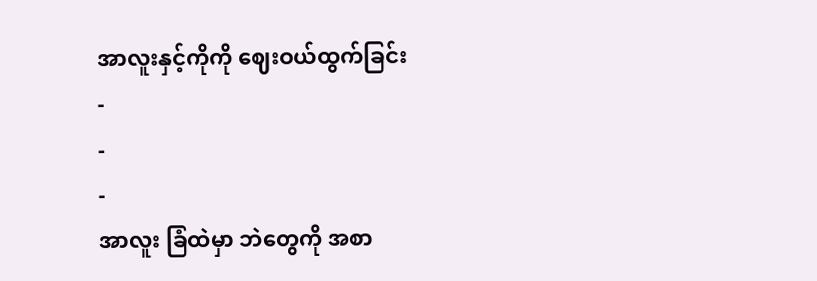အာလူးနှင့်ကိုကို ဈေးဝယ်ထွက်ခြင်း
-
-
-
အာလူး ခြံထဲမှာ ဘဲတွေကို အစာ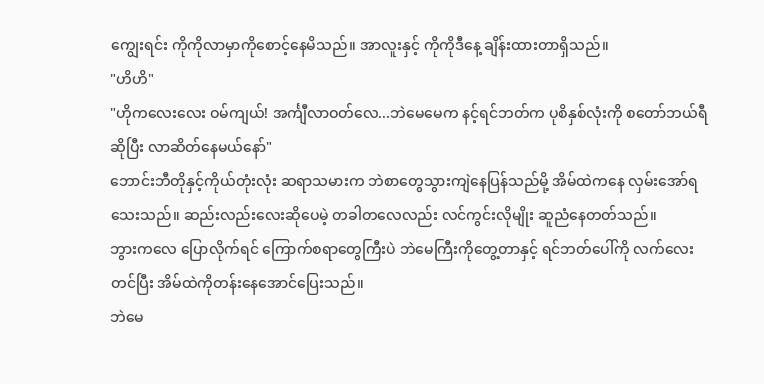ကျွေးရင်း ကိုကိုလာမှာကိုစောင့်နေမိသည်။ အာလူးနှင့် ကိုကိုဒီနေ့ ချိန်းထားတာရှိသည်။
"ဟိဟိ"
"ဟိုကလေးလေး ဝမ်ကျယ်! အင်္ကျီလာဝတ်လေ...ဘဲမေမေက နင့်ရင်ဘတ်က ပုစိနှစ်လုံးကို စတော်ဘယ်ရီဆိုပြီး လာဆိတ်နေမယ်နော်"
ဘောင်းဘီတိုနှင့်ကိုယ်တုံးလုံး ဆရာသမားက ဘဲစာတွေသွားကျဲနေပြန်သည်မို့ အိမ်ထဲကနေ လှမ်းအော်ရသေးသည်။ ဆည်းလည်းလေးဆိုပေမဲ့ တခါတလေလည်း လင်ကွင်းလိုမျိုး ဆူညံနေတတ်သည်။
ဘွားကလေ ပြောလိုက်ရင် ကြောက်စရာတွေကြီးပဲ ဘဲမေကြီးကိုတွေ့တာနှင့် ရင်ဘတ်ပေါ်ကို လက်လေးတင်ပြီး အိမ်ထဲကိုတန်းနေအောင်ပြေးသည်။
ဘဲမေ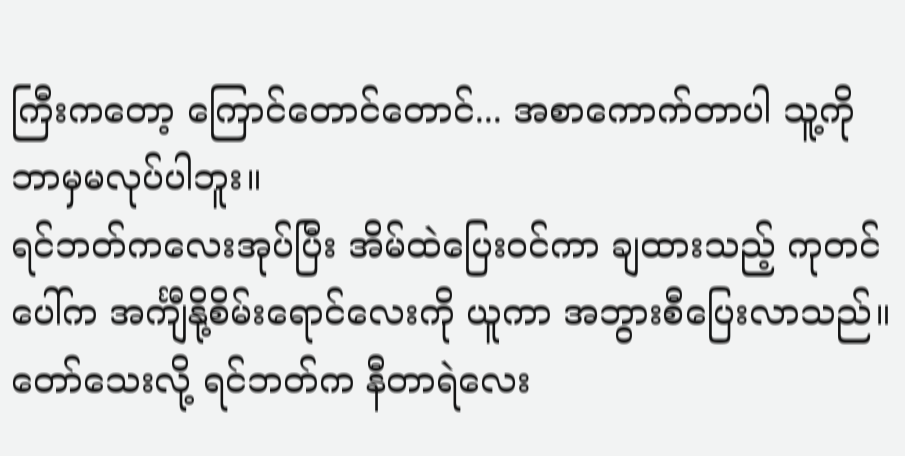ကြီးကတော့ ကြောင်တောင်တောင်... အစာကောက်တာပါ သူ့ကိုဘာမှမလုပ်ပါဘူး။
ရင်ဘတ်ကလေးအုပ်ပြီး အိမ်ထဲပြေးဝင်ကာ ချထားသည့် ကုတင်ပေါ်က အင်္ကျီနို့စိမ်းရောင်လေးကို ယူကာ အဘွားစီပြေးလာသည်။
တော်သေးလို့ ရင်ဘတ်က နီတာရဲလေး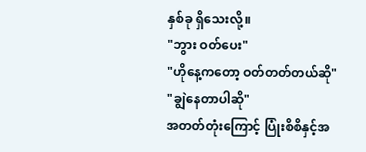နှစ်ခု ရှိသေးလို့။
"ဘွား ဝတ်ပေး"
"ဟိုနေ့ကတော့ ဝတ်တတ်တယ်ဆို"
"ချွဲနေတာပါဆို"
အတတ်တုံးကြောင့် ပြုံးစိစိနှင့်အ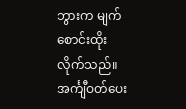ဘွားက မျက်စောင်းထိုးလိုက်သည်။
အင်္ကျီဝတ်ပေး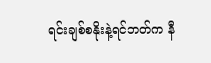ရင်းချစ်စနိုးနဲ့ရင်ဘတ်က နီ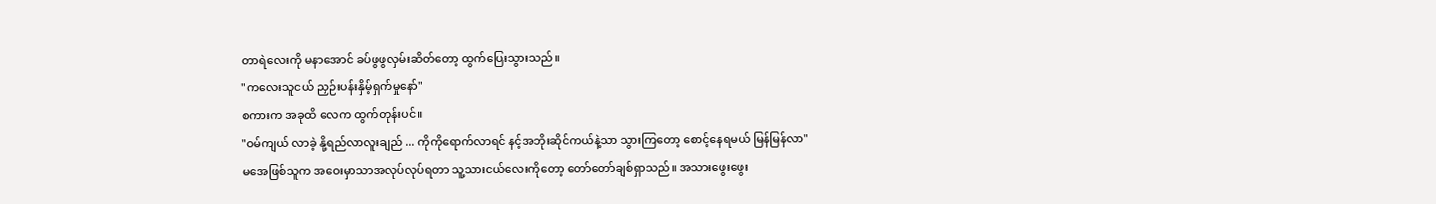တာရဲလေးကို မနာအောင် ခပ်ဖွဖွလှမ်းဆိတ်တော့ ထွက်ပြေးသွားသည်။
"ကလေးသူငယ် ညှဉ်းပန်းနှိမ့်ရှက်မှုနော်"
စကားက အခုထိ လေက ထွက်တုန်းပင်။
"ဝမ်ကျယ် လာခဲ့ နို့ရည်လာလူးချည် ... ကိုကိုရောက်လာရင် နင့်အဘိုးဆိုင်ကယ်နဲ့သာ သွားကြတော့ စောင့်နေရမယ် မြန်မြန်လာ"
မအေဖြစ်သူက အဝေးမှာသာအလုပ်လုပ်ရတာ သူ့သားငယ်လေးကိုတော့ တော်တော်ချစ်ရှာသည်။ အသားဖွေးဖွေး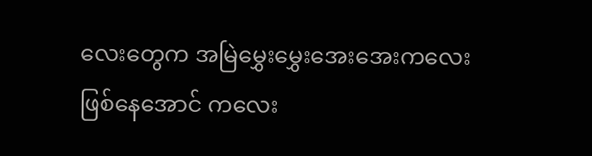လေးတွေက အမြဲမွှေးမွှေးအေးအေးကလေးဖြစ်နေအောင် ကလေး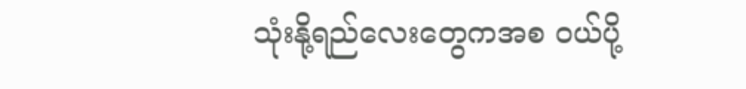သုံးနို့ရည်လေးတွေကအစ ဝယ်ပို့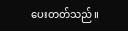ပေးတတ်သည်။